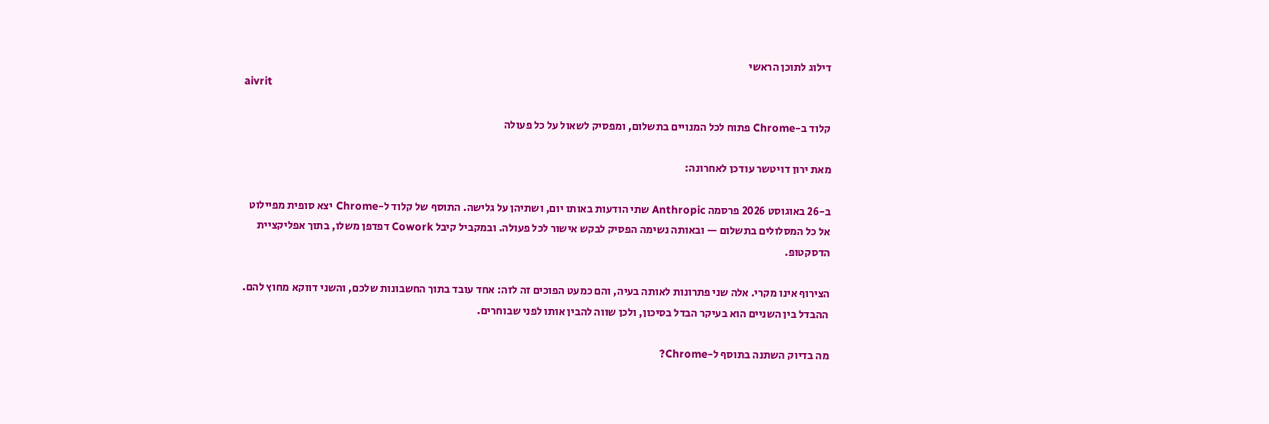דילוג לתוכן הראשי
aivrit

קלוד ב-Chrome פתוח לכל המנויים בתשלום, ומפסיק לשאול על כל פעולה

מאת ירון דויטשר עודכן לאחרונה:

ב-26 באוגוסט 2026 פרסמה Anthropic שתי הודעות באותו יום, ושתיהן על גלישה. התוסף של קלוד ל-Chrome יצא סופית מפיילוט אל כל המסלולים בתשלום — ובאותה נשימה הפסיק לבקש אישור לכל פעולה. ובמקביל קיבל Cowork דפדפן משלו, בתוך אפליקציית הדסקטופ.

הצירוף אינו מקרי. אלה שני פתרונות לאותה בעיה, והם כמעט הפוכים זה לזה: אחד עובד בתוך החשבונות שלכם, והשני דווקא מחוץ להם. ההבדל בין השניים הוא בעיקר הבדל בסיכון, ולכן שווה להבין אותו לפני שבוחרים.

מה בדיוק השתנה בתוסף ל-Chrome?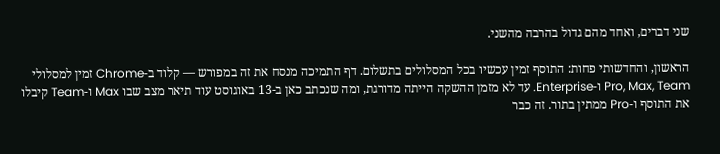שני דברים, ואחד מהם גדול בהרבה מהשני.

הראשון, והחדשותי פחות: התוסף זמין עכשיו בכל המסלולים בתשלום. דף התמיכה מנסח את זה במפורש — קלוד ב-Chrome זמין למסלולי Pro, Max, Team ו-Enterprise. עד לא מזמן ההשקה הייתה מדורגת, ומה שנכתב כאן ב-13 באוגוסט עוד תיאר מצב שבו Max ו-Team קיבלו את התוסף ו-Pro ממתין בתור. זה כבר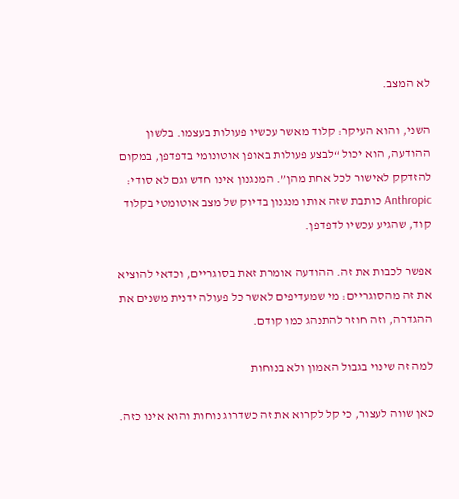לא המצב.

השני, והוא העיקר: קלוד מאשר עכשיו פעולות בעצמו. בלשון ההודעה, הוא יכול “לבצע פעולות באופן אוטונומי בדפדפן, במקום להזדקק לאישור לכל אחת מהן”. המנגנון אינו חדש וגם לא סודי: Anthropic כותבת שזה אותו מנגנון בדיוק של מצב אוטומטי בקלוד קוד, שהגיע עכשיו לדפדפן.

אפשר לכבות את זה. ההודעה אומרת זאת בסוגריים, וכדאי להוציא את זה מהסוגריים: מי שמעדיפים לאשר כל פעולה ידנית משנים את ההגדרה, וזה חוזר להתנהג כמו קודם.

למה זה שינוי בגבול האמון ולא בנוחות

כאן שווה לעצור, כי קל לקרוא את זה כשדרוג נוחות והוא אינו כזה.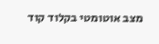מצב אוטומטי בקלוד קוד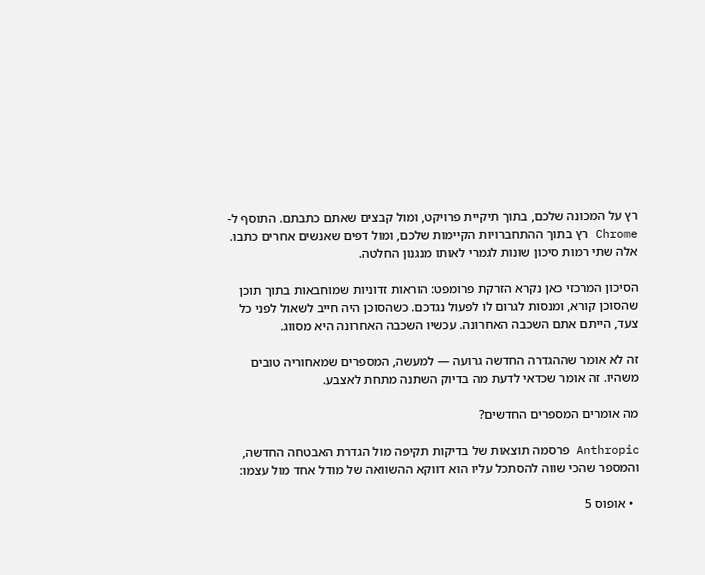רץ על המכונה שלכם, בתוך תיקיית פרויקט, ומול קבצים שאתם כתבתם. התוסף ל-Chrome רץ בתוך ההתחברויות הקיימות שלכם, ומול דפים שאנשים אחרים כתבו. אלה שתי רמות סיכון שונות לגמרי לאותו מנגנון החלטה.

הסיכון המרכזי כאן נקרא הזרקת פרומפט: הוראות זדוניות שמוחבאות בתוך תוכן שהסוכן קורא, ומנסות לגרום לו לפעול נגדכם. כשהסוכן היה חייב לשאול לפני כל צעד, הייתם אתם השכבה האחרונה. עכשיו השכבה האחרונה היא מסווג.

זה לא אומר שההגדרה החדשה גרועה — למעשה, המספרים שמאחוריה טובים משהיו. זה אומר שכדאי לדעת מה בדיוק השתנה מתחת לאצבע.

מה אומרים המספרים החדשים?

Anthropic פרסמה תוצאות של בדיקות תקיפה מול הגדרת האבטחה החדשה, והמספר שהכי שווה להסתכל עליו הוא דווקא ההשוואה של מודל אחד מול עצמו:

  • אופוס 5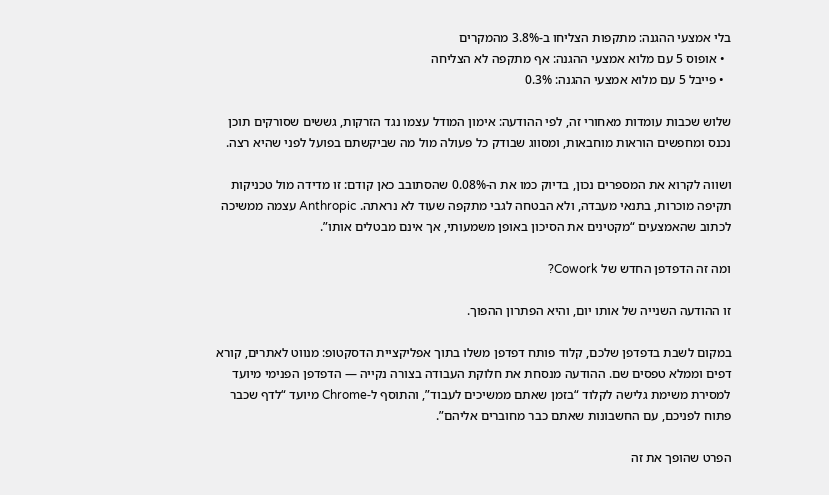בלי אמצעי ההגנה: מתקפות הצליחו ב-3.8% מהמקרים
  • אופוס 5 עם מלוא אמצעי ההגנה: אף מתקפה לא הצליחה
  • פייבל 5 עם מלוא אמצעי ההגנה: 0.3%

שלוש שכבות עומדות מאחורי זה, לפי ההודעה: אימון המודל עצמו נגד הזרקות, גששים שסורקים תוכן נכנס ומחפשים הוראות מוחבאות, ומסווג שבודק כל פעולה מול מה שביקשתם בפועל לפני שהיא רצה.

ושווה לקרוא את המספרים נכון, בדיוק כמו את ה-0.08% שהסתובב כאן קודם: זו מדידה מול טכניקות תקיפה מוכרות, בתנאי מעבדה, ולא הבטחה לגבי מתקפה שעוד לא נראתה. Anthropic עצמה ממשיכה לכתוב שהאמצעים “מקטינים את הסיכון באופן משמעותי, אך אינם מבטלים אותו”.

ומה זה הדפדפן החדש של Cowork?

זו ההודעה השנייה של אותו יום, והיא הפתרון ההפוך.

במקום לשבת בדפדפן שלכם, קלוד פותח דפדפן משלו בתוך אפליקציית הדסקטופ: מנווט לאתרים, קורא דפים וממלא טפסים שם. ההודעה מנסחת את חלוקת העבודה בצורה נקייה — הדפדפן הפנימי מיועד למסירת משימת גלישה לקלוד “בזמן שאתם ממשיכים לעבוד”, והתוסף ל-Chrome מיועד “לדף שכבר פתוח לפניכם, עם החשבונות שאתם כבר מחוברים אליהם”.

הפרט שהופך את זה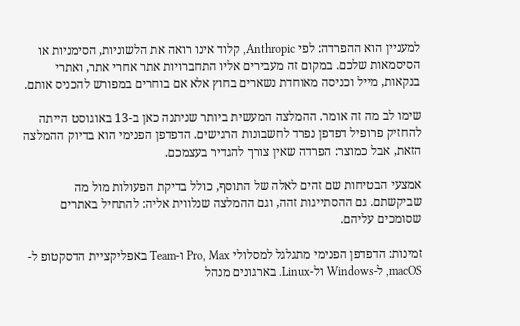למעניין הוא ההפרדה: לפי Anthropic, קלוד אינו רואה את הלשוניות, הסימניות או הסיסמאות שלכם. במקום זה מעבירים אליו התחברויות אתר אחרי אתר, ואתרי בנקאות, מייל וכניסה מאוחדת נשארים בחוץ אלא אם בוחרים במפורש להכניס אותם.

שימו לב מה זה אומר. ההמלצה המעשית ביותר שניתנה כאן ב-13 באוגוסט הייתה להחזיק פרופיל דפדפן נפרד לחשבונות הרגישים. הדפדפן הפנימי הוא בדיוק ההמלצה הזאת, אבל כמוצר: הפרדה שאין צורך להגדיר בעצמכם.

אמצעי הבטיחות שם זהים לאלה של התוסף, כולל בדיקת הפעולות מול מה שביקשתם. גם ההסתייגות זהה, וגם ההמלצה שנלווית אליה: להתחיל באתרים שסומכים עליהם.

זמינות: הדפדפן הפנימי מתגלגל למסלולי Pro, Max ו-Team באפליקציית הדסקטופ ל-macOS, ל-Windows ול-Linux. בארגונים מנהל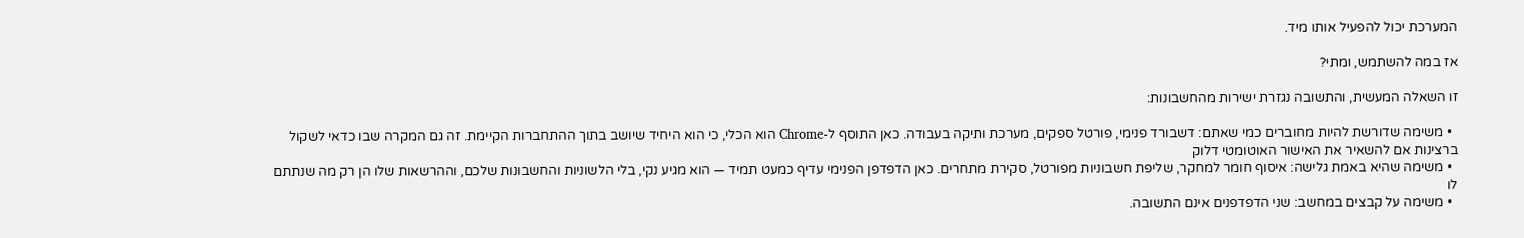המערכת יכול להפעיל אותו מיד.

אז במה להשתמש, ומתי?

זו השאלה המעשית, והתשובה נגזרת ישירות מהחשבונות:

  • משימה שדורשת להיות מחוברים כמי שאתם: דשבורד פנימי, פורטל ספקים, מערכת ותיקה בעבודה. כאן התוסף ל-Chrome הוא הכלי, כי הוא היחיד שיושב בתוך ההתחברות הקיימת. זה גם המקרה שבו כדאי לשקול ברצינות אם להשאיר את האישור האוטומטי דלוק
  • משימה שהיא באמת גלישה: איסוף חומר למחקר, שליפת חשבוניות מפורטל, סקירת מתחרים. כאן הדפדפן הפנימי עדיף כמעט תמיד — הוא מגיע נקי, בלי הלשוניות והחשבונות שלכם, וההרשאות שלו הן רק מה שנתתם לו
  • משימה על קבצים במחשב: שני הדפדפנים אינם התשובה.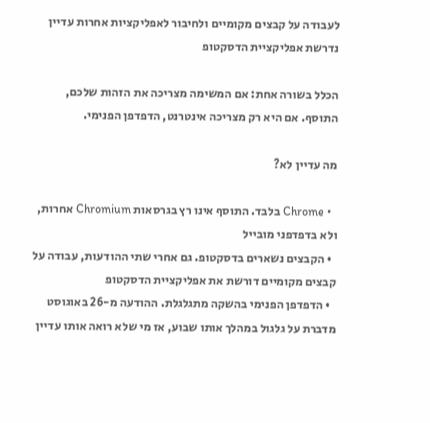לעבודה על קבצים מקומיים ולחיבור לאפליקציות אחרות עדיין נדרשת אפליקציית הדסקטופ

הכלל בשורה אחת: אם המשימה מצריכה את הזהות שלכם, התוסף. אם היא רק מצריכה אינטרנט, הדפדפן הפנימי.

מה עדיין לא?

  • Chrome בלבד. התוסף אינו רץ בגרסאות Chromium אחרות, ולא בדפדפני מובייל
  • הקבצים נשארים בדסקטופ. גם אחרי שתי ההודעות, עבודה על קבצים מקומיים דורשת את אפליקציית הדסקטופ
  • הדפדפן הפנימי בהשקה מתגלגלת. ההודעה מ-26 באוגוסט מדברת על גלגול במהלך אותו שבוע, אז מי שלא רואה אותו עדיין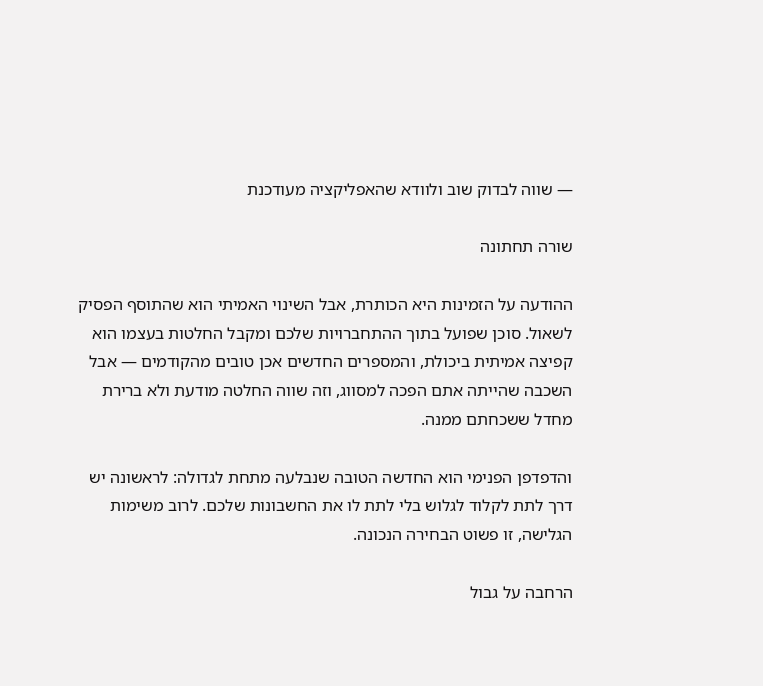— שווה לבדוק שוב ולוודא שהאפליקציה מעודכנת

שורה תחתונה

ההודעה על הזמינות היא הכותרת, אבל השינוי האמיתי הוא שהתוסף הפסיק לשאול. סוכן שפועל בתוך ההתחברויות שלכם ומקבל החלטות בעצמו הוא קפיצה אמיתית ביכולת, והמספרים החדשים אכן טובים מהקודמים — אבל השכבה שהייתה אתם הפכה למסווג, וזה שווה החלטה מודעת ולא ברירת מחדל ששכחתם ממנה.

והדפדפן הפנימי הוא החדשה הטובה שנבלעה מתחת לגדולה: לראשונה יש דרך לתת לקלוד לגלוש בלי לתת לו את החשבונות שלכם. לרוב משימות הגלישה, זו פשוט הבחירה הנכונה.

הרחבה על גבול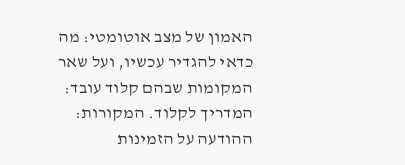האמון של מצב אוטומטי: מה כדאי להגדיר עכשיו, ועל שאר המקומות שבהם קלוד עובד: המדריך לקלוד. המקורות: ההודעה על הזמינות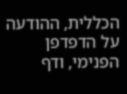הכללית, ההודעה על הדפדפן הפנימי, ודף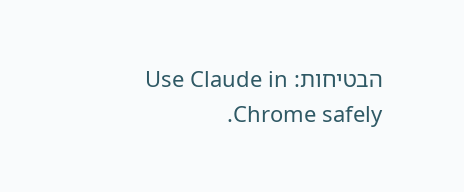הבטיחות: Use Claude in Chrome safely.